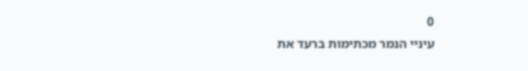0
עיניי הנמר מכתימות ברעד את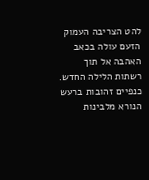להט הצריבה העמוק הזעם עולה בכאב האהבה אל תוך רשתות הלילה החדש.
כנפיים זהובות ברעש הנורא מלבינות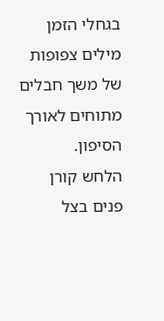בגחלי הזמן מילים צפופות של משך חבלים מתוחים לאורך הסיפון.
הלחש קורן פנים בצל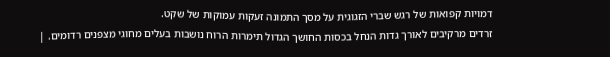דמויות קפואות של רגש שברי הזגוגית על מסך התמונה זעקות עמוקות של שקט.
זרדים מרקיבים לאורך גדות הנחל בכסות החושך הגדול תימרות הרוח נושבות בעלים מחוגי מצפנים רדומים. |